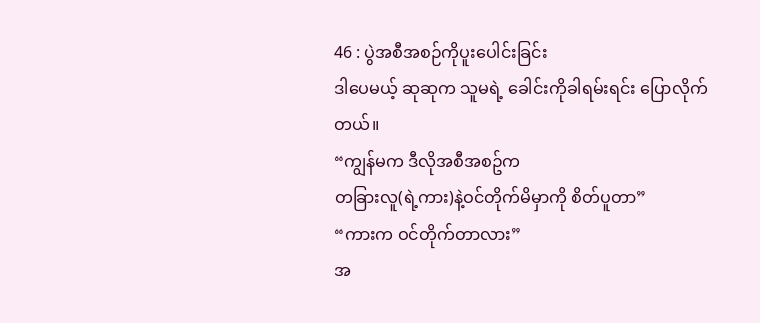46 : ပွဲအစီအစဉ်ကိုပူးပေါင်းခြင်း
ဒါပေမယ့် ဆုဆုက သူမရဲ့ ခေါင်းကိုခါရမ်းရင်း ပြောလိုက်တယ်။
“ကျွန်မက ဒီလိုအစီအစဥ်က
တခြားလူ(ရဲ့ကား)နဲ့ဝင်တိုက်မိမှာကို စိတ်ပူတာ”
“ကားက ဝင်တိုက်တာလား”
အ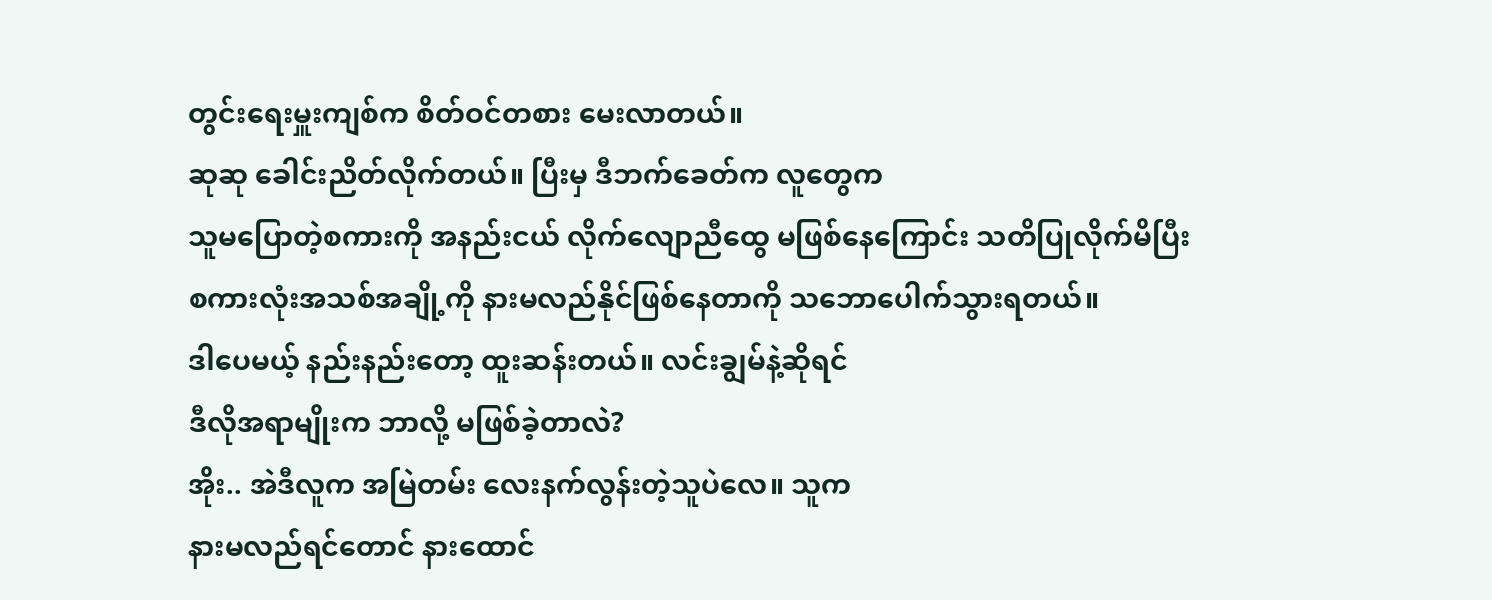တွင်းရေးမှူးကျစ်က စိတ်ဝင်တစား မေးလာတယ်။
ဆုဆု ခေါင်းညိတ်လိုက်တယ်။ ပြီးမှ ဒီဘက်ခေတ်က လူတွေက
သူမပြောတဲ့စကားကို အနည်းငယ် လိုက်လျောညီထွေ မဖြစ်နေကြောင်း သတိပြုလိုက်မိပြီး
စကားလုံးအသစ်အချို့ကို နားမလည်နိုင်ဖြစ်နေတာကို သဘောပေါက်သွားရတယ်။
ဒါပေမယ့် နည်းနည်းတော့ ထူးဆန်းတယ်။ လင်းချွမ်နဲ့ဆိုရင်
ဒီလိုအရာမျိုးက ဘာလို့ မဖြစ်ခဲ့တာလဲ?
အိုး.. အဲဒီလူက အမြဲတမ်း လေးနက်လွန်းတဲ့သူပဲလေ။ သူက
နားမလည်ရင်တောင် နားထောင်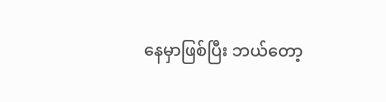နေမှာဖြစ်ပြီး ဘယ်တော့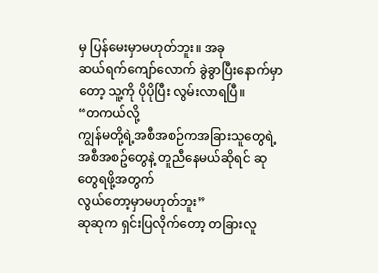မှ ပြန်မေးမှာမဟုတ်ဘူး။ အခု
ဆယ်ရက်ကျော်လောက် ခွဲခွာပြီးနောက်မှာတော့ သူ့ကို ပိုပိုပြီး လွမ်းလာရပြီ။
“တကယ်လို့
ကျွန်မတို့ရဲ့အစီအစဉ်ကအခြားသူတွေရဲ့အစီအစဥ်တွေနဲ့ တူညီနေမယ်ဆိုရင် ဆုတွေရဖို့အတွက်
လွယ်တော့မှာမဟုတ်ဘူး”
ဆုဆုက ရှင်းပြလိုက်တော့ တခြားလူ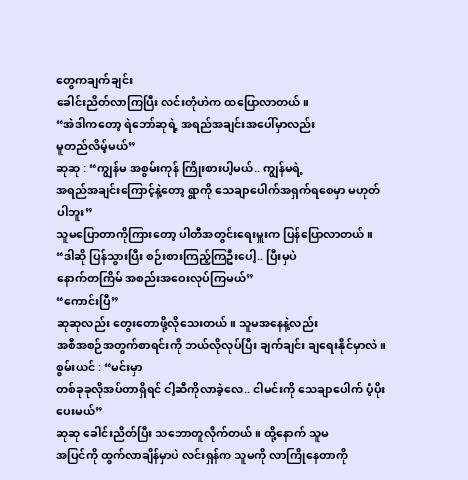တွေကချက်ချင်း
ခေါင်းညိတ်လာကြပြီး လင်းတုံဟဲက ထပြောလာတယ်။
“အဲဒါကတော့ ရဲဘော်ဆုရဲ့ အရည်အချင်းအပေါ်မှာလည်း
မူတည်လိမ့်မယ်”
ဆုဆု : “ကျွန်မ အစွမ်းကုန် ကြိုးစားပါ့မယ်.. ကျွန်မရဲ့
အရည်အချင်းကြောင့်နဲ့တော့ ရွာကို သေချာပေါက်အရှက်ရစေမှာ မဟုတ်ပါဘူး”
သူမပြောတာကိုကြားတော့ ပါတီအတွင်းရေးမှူးက ပြန်ပြောလာတယ်။
“ဒါဆို ပြန်သွားပြီး စဉ်းစားကြည့်ကြဦးပေါ့.. ပြီးမှပဲ
နောက်တကြိမ် အစည်းအဝေးလုပ်ကြမယ်”
“ကောင်းပြီ”
ဆုဆုလည်း တွေးတောဖို့လိုသေးတယ်။ သူမအနေနဲ့လည်း
အစီအစဉ်အတွက်စာရင်းကို ဘယ်လိုလုပ်ပြီး ချက်ချင်း ချရေးနိုင်မှာလဲ။
စွမ်းယင် : “မင်းမှာ
တစ်ခုခုလိုအပ်တာရှိရင် ငါ့ဆီကိုလာခဲ့လေ.. ငါမင်းကို သေချာပေါက် ပံ့ပိုးပေးမယ်”
ဆုဆု ခေါင်းညိတ်ပြီး သဘောတူလိုက်တယ်။ ထို့နောက် သူမ
အပြင်ကို ထွက်လာချိန်မှာပဲ လင်းရှန်က သူမကို လာကြိုနေတာကို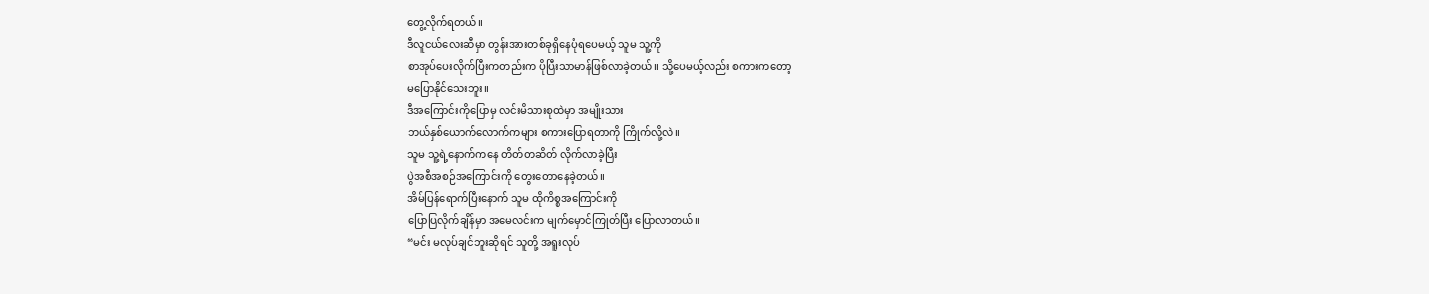တွေ့လိုက်ရတယ်။
ဒီလူငယ်လေးဆီမှာ တွန်းအားတစ်ခုရှိနေပုံရပေမယ့် သူမ သူ့ကို
စာအုပ်ပေးလိုက်ပြီးကတည်းက ပိုပြီးသာမာန်ဖြစ်လာခဲ့တယ်။ သို့ပေမယ့်လည်း စကားကတော့
မပြောနိုင်သေးဘူး။
ဒီအကြောင်းကိုပြောမှ လင်းမိသားစုထဲမှာ အမျိုးသား
ဘယ်နှစ်ယောက်လောက်ကများ စကားပြောရတာကို ကြိုက်လို့လဲ။
သူမ သူ့ရဲ့နောက်ကနေ တိတ်တဆိတ် လိုက်လာခဲ့ပြီး
ပွဲအစီအစဉ်အကြောင်းကို တွေးတောနေခဲ့တယ်။
အိမ်ပြန်ရောက်ပြီးနောက် သူမ ထိုကိစ္စအကြောင်းကို
ပြောပြလိုက်ချိန်မှာ အမေလင်းက မျက်မှောင်ကြုတ်ပြီး ပြောလာတယ်။
“မင်း မလုပ်ချင်ဘူးဆိုရင် သူတို့ အရူးလုပ်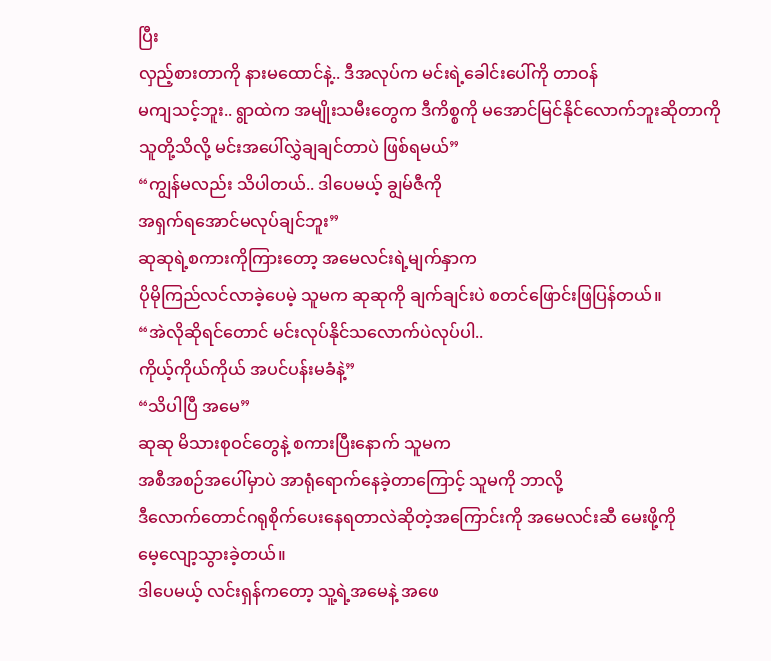ပြီး
လှည့်စားတာကို နားမထောင်နဲ့.. ဒီအလုပ်က မင်းရဲ့ခေါင်းပေါ်ကို တာဝန်
မကျသင့်ဘူး.. ရွာထဲက အမျိုးသမီးတွေက ဒီကိစ္စကို မအောင်မြင်နိုင်လောက်ဘူးဆိုတာကို
သူတို့သိလို့ မင်းအပေါ်လွှဲချချင်တာပဲ ဖြစ်ရမယ်”
“ကျွန်မလည်း သိပါတယ်.. ဒါပေမယ့် ချွမ်ဇီကို
အရှက်ရအောင်မလုပ်ချင်ဘူး”
ဆုဆုရဲ့စကားကိုကြားတော့ အမေလင်းရဲ့မျက်နှာက
ပိုမိုကြည်လင်လာခဲ့ပေမဲ့ သူမက ဆုဆုကို ချက်ချင်းပဲ စတင်ဖြောင်းဖြပြန်တယ်။
“အဲလိုဆိုရင်တောင် မင်းလုပ်နိုင်သလောက်ပဲလုပ်ပါ..
ကိုယ့်ကိုယ်ကိုယ် အပင်ပန်းမခံနဲ့”
“သိပါပြီ အမေ”
ဆုဆု မိသားစုဝင်တွေနဲ့ စကားပြီးနောက် သူမက
အစီအစဉ်အပေါ်မှာပဲ အာရုံရောက်နေခဲ့တာကြောင့် သူမကို ဘာလို့
ဒီလောက်တောင်ဂရုစိုက်ပေးနေရတာလဲဆိုတဲ့အကြောင်းကို အမေလင်းဆီ မေးဖို့ကို
မေ့လျော့သွားခဲ့တယ်။
ဒါပေမယ့် လင်းရှန်ကတော့ သူ့ရဲ့အမေနဲ့ အဖေ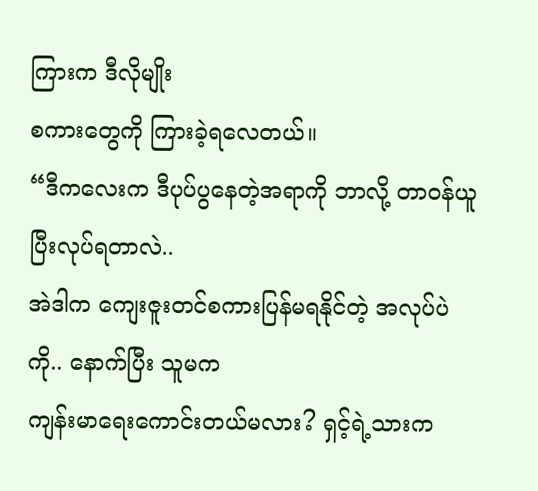ကြားက ဒီလိုမျိုး
စကားတွေကို ကြားခဲ့ရလေတယ်။
“ဒီကလေးက ဒီပုပ်ပွနေတဲ့အရာကို ဘာလို့ တာဝန်ယူပြီးလုပ်ရတာလဲ..
အဲဒါက ကျေးဇူးတင်စကားပြန်မရနိုင်တဲ့ အလုပ်ပဲကို.. နောက်ပြီး သူမက
ကျန်းမာရေးကောင်းတယ်မလား? ရှင့်ရဲ့သားက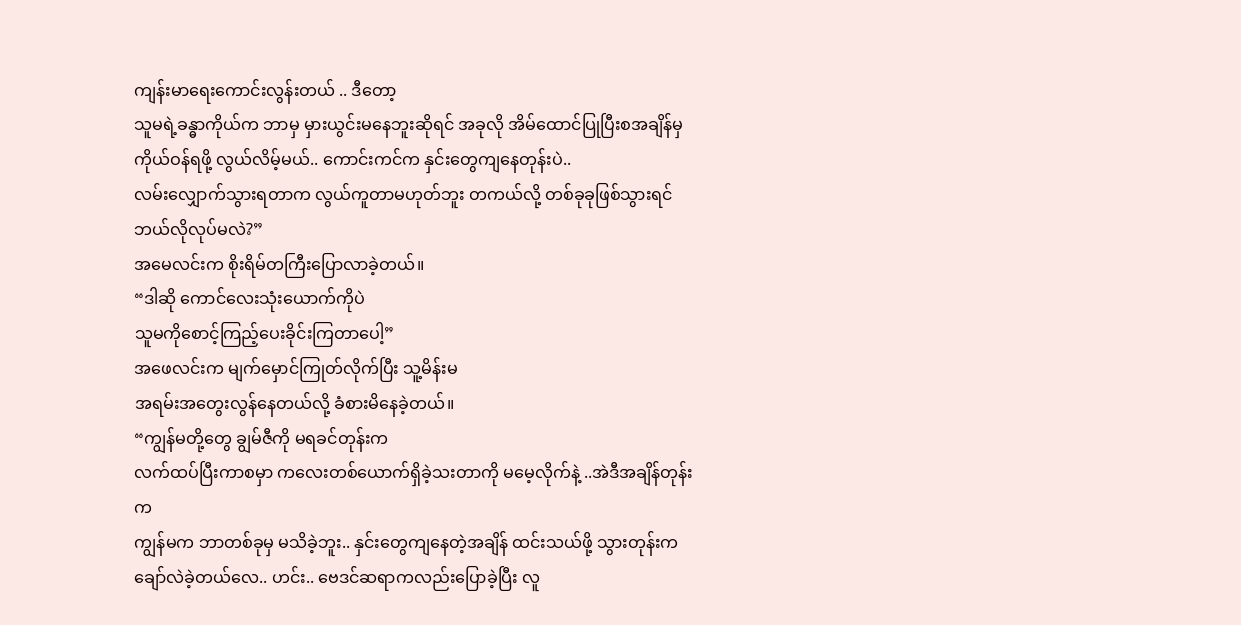ကျန်းမာရေးကောင်းလွန်းတယ် .. ဒီတော့
သူမရဲ့ခန္ဓာကိုယ်က ဘာမှ မှားယွင်းမနေဘူးဆိုရင် အခုလို အိမ်ထောင်ပြုပြီးစအချိန်မှ
ကိုယ်ဝန်ရဖို့ လွယ်လိမ့်မယ်.. ကောင်းကင်က နှင်းတွေကျနေတုန်းပဲ..
လမ်းလျှောက်သွားရတာက လွယ်ကူတာမဟုတ်ဘူး တကယ်လို့ တစ်ခုခုဖြစ်သွားရင် ဘယ်လိုလုပ်မလဲ?”
အမေလင်းက စိုးရိမ်တကြီးပြောလာခဲ့တယ်။
“ဒါဆို ကောင်လေးသုံးယောက်ကိုပဲ
သူမကိုစောင့်ကြည့်ပေးခိုင်းကြတာပေါ့”
အဖေလင်းက မျက်မှောင်ကြုတ်လိုက်ပြီး သူ့မိန်းမ
အရမ်းအတွေးလွန်နေတယ်လို့ ခံစားမိနေခဲ့တယ်။
“ကျွန်မတို့တွေ ချွမ်ဇီကို မရခင်တုန်းက
လက်ထပ်ပြီးကာစမှာ ကလေးတစ်ယောက်ရှိခဲ့သးတာကို မမေ့လိုက်နဲ့ ..အဲဒီအချိန်တုန်းက
ကျွန်မက ဘာတစ်ခုမှ မသိခဲ့ဘူး.. နှင်းတွေကျနေတဲ့အချိန် ထင်းသယ်ဖို့ သွားတုန်းက
ချော်လဲခဲ့တယ်လေ.. ဟင်း.. ဗေဒင်ဆရာကလည်းပြောခဲ့ပြီး လူ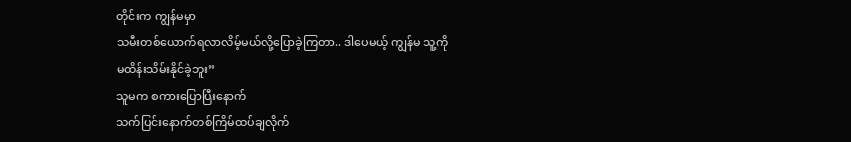တိုင်းက ကျွန်မမှာ
သမီးတစ်ယောက်ရလာလိမ့်မယ်လို့ပြောခဲ့ကြတာ.. ဒါပေမယ့် ကျွန်မ သူ့ကို
မထိန်းသိမ်းနိုင်ခဲ့ဘူး”
သူမက စကားပြောပြီးနောက်
သက်ပြင်းနောက်တစ်ကြိမ်ထပ်ချလိုက်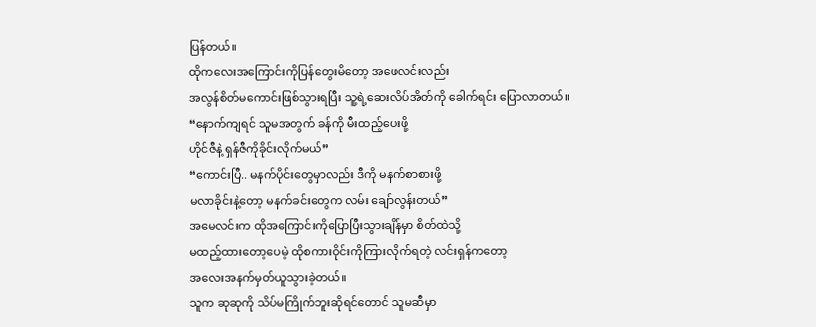ပြန်တယ်။
ထိုကလေးအကြောင်းကိုပြန်တွေးမိတော့ အဖေလင်းလည်း
အလွန်စိတ်မကောင်းဖြစ်သွားရပြီး သူ့ရဲ့ဆေးလိပ်အိတ်ကို ခေါက်ရင်း ပြောလာတယ်။
“နောက်ကျရင် သူမအတွက် ခန်ကို မီးထည့်ပေးဖို့
ဟိုင်ဇီနဲ့ ရှန်ဇီကိုခိုင်းလိုက်မယ်”
“ကောင်းပြီ.. မနက်ပိုင်းတွေမှာလည်း ဒီကို မနက်စာစားဖို့
မလာခိုင်းနဲ့တော့ မနက်ခင်းတွေက လမ်း ချော်လွန်းတယ်”
အမေလင်းက ထိုအကြောင်းကိုပြောပြီးသွားချိန်မှာ စိတ်ထဲသို့
မထည့်ထားတော့ပေမဲ့ ထိုစကားဝိုင်းကိုကြားလိုက်ရတဲ့ လင်းရှန်ကတော့
အလေးအနက်မှတ်ယူသွားခဲ့တယ်။
သူက ဆုဆုကို သိပ်မကြိုက်ဘူးဆိုရင်တောင် သူမဆီမှာ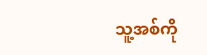သူ့အစ်ကို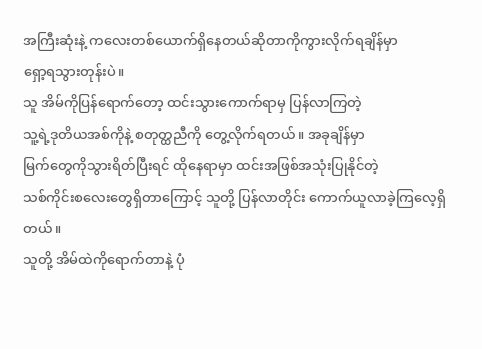အကြီးဆုံးနဲ့ ကလေးတစ်ယောက်ရှိနေတယ်ဆိုတာကိုကွားလိုက်ရချိန်မှာ
ရှော့ရသွားတုန်းပဲ။
သူ အိမ်ကိုပြန်ရောက်တော့ ထင်းသွားကောက်ရာမှ ပြန်လာကြတဲ့
သူ့ရဲ့ဒုတိယအစ်ကိုနဲ့ စတုတ္ထညီကို တွေ့လိုက်ရတယ်။ အခုချိန်မှာ
မြက်တွေကိုသွားရိတ်ပြီးရင် ထိုနေရာမှာ ထင်းအဖြစ်အသုံးပြုနိုင်တဲ့
သစ်ကိုင်းစလေးတွေရှိတာကြောင့် သူတို့ ပြန်လာတိုင်း ကောက်ယူလာခဲ့ကြလေ့ရှိတယ်။
သူတို့ အိမ်ထဲကိုရောက်တာနဲ့ ပုံ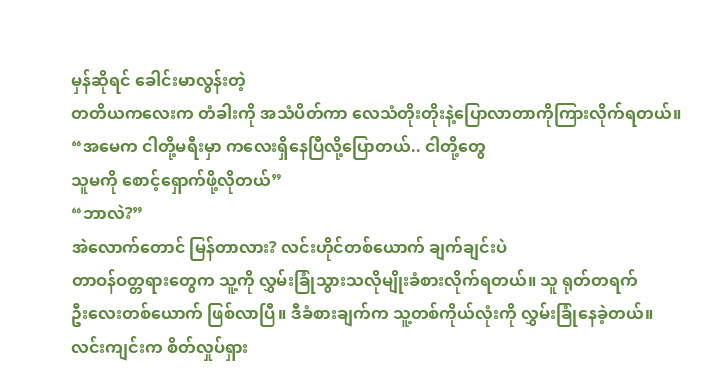မှန်ဆိုရင် ခေါင်းမာလွန်းတဲ့
တတိယကလေးက တံခါးကို အသံပိတ်ကာ လေသံတိုးတိုးနဲ့ပြောလာတာကိုကြားလိုက်ရတယ်။
“အမေက ငါတို့မရီးမှာ ကလေးရှိနေပြီလို့ပြောတယ်.. ငါတို့တွေ
သူမကို စောင့်ရှောက်ဖို့လိုတယ်”
“ဘာလဲ?”
အဲလောက်တောင် မြန်တာလား? လင်းဟိုင်တစ်ယောက် ချက်ချင်းပဲ
တာဝန်ဝတ္တရားတွေက သူ့ကို လွှမ်းခြုံသွားသလိုမျိုးခံစားလိုက်ရတယ်။ သူ ရုတ်တရက်
ဦးလေးတစ်ယောက် ဖြစ်လာပြီ။ ဒီခံစားချက်က သူ့တစ်ကိုယ်လုံးကို လွှမ်းခြုံနေခဲ့တယ်။
လင်းကျင်းက စိတ်လှုပ်ရှား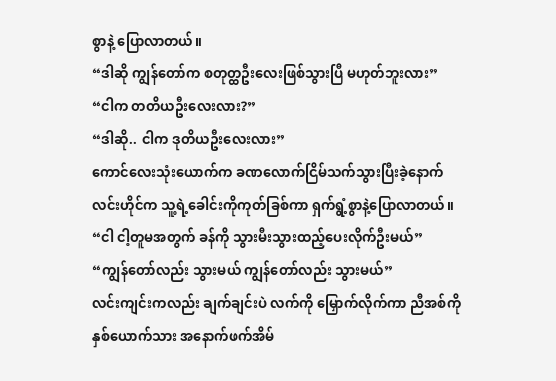စွာနဲ့ ပြောလာတယ်။
“ဒါဆို ကျွန်တော်က စတုတ္ထဦးလေးဖြစ်သွားပြီ မဟုတ်ဘူးလား”
“ငါက တတိယဦးလေးလား?”
“ဒါဆို.. ငါက ဒုတိယဦးလေးလား”
ကောင်လေးသုံးယောက်က ခဏလောက်ငြိမ်သက်သွားပြီးခဲ့နောက်
လင်းဟိုင်က သူ့ရဲ့ခေါင်းကိုကုတ်ခြစ်ကာ ရှက်ရွံ့စွာနဲ့ပြောလာတယ်။
“ငါ ငါ့တူမအတွက် ခန်ကို သွားမီးသွားထည့်ပေးလိုက်ဦးမယ်”
“ကျွန်တော်လည်း သွားမယ် ကျွန်တော်လည်း သွားမယ်”
လင်းကျင်းကလည်း ချက်ချင်းပဲ လက်ကို မြှောက်လိုက်ကာ ညီအစ်ကို
နှစ်ယောက်သား အနောက်ဖက်အိမ်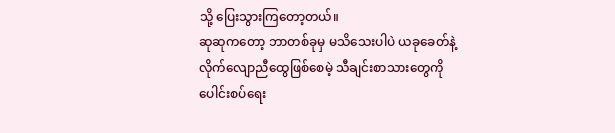သို့ ပြေးသွားကြတော့တယ်။
ဆုဆုကတော့ ဘာတစ်ခုမှ မသိသေးပါပဲ ယခုခေတ်နဲ့
လိုက်လျောညီထွေဖြစ်စေမဲ့ သီချင်းစာသားတွေကို ပေါင်းစပ်ရေး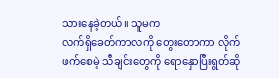သားနေခဲ့တယ်။ သူမက
လက်ရှိခေတ်ကာလကို တွေးတောကာ လိုက်ဖက်စေမဲ့ သီချင်းတွေကို ရောနှောပြီးရွတ်ဆို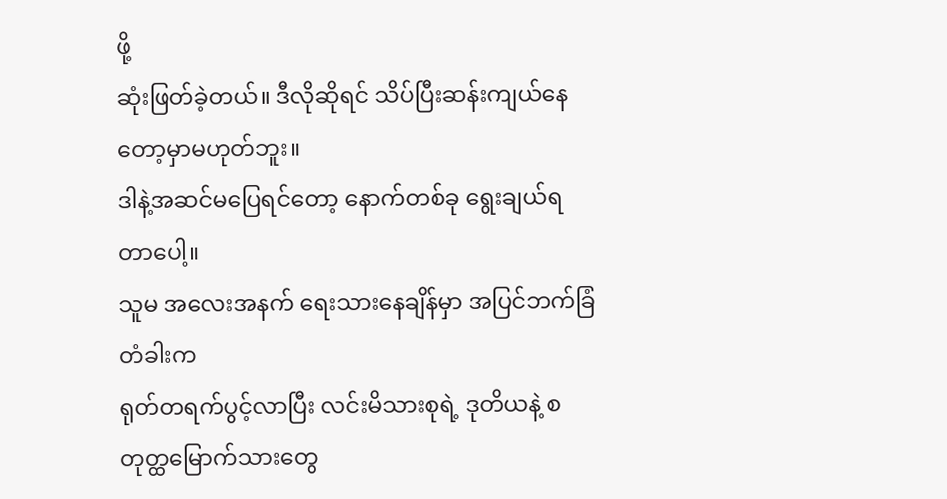ဖို့
ဆုံးဖြတ်ခဲ့တယ်။ ဒီလိုဆိုရင် သိပ်ပြီးဆန်းကျယ်နေတော့မှာမဟုတ်ဘူး။
ဒါနဲ့အဆင်မပြေရင်တော့ နောက်တစ်ခု ရွေးချယ်ရတာပေါ့။
သူမ အလေးအနက် ရေးသားနေချိန်မှာ အပြင်ဘက်ခြံတံခါးက
ရုတ်တရက်ပွင့်လာပြီး လင်းမိသားစုရဲ့ ဒုတိယနဲ့ စတုတ္ထမြောက်သားတွေ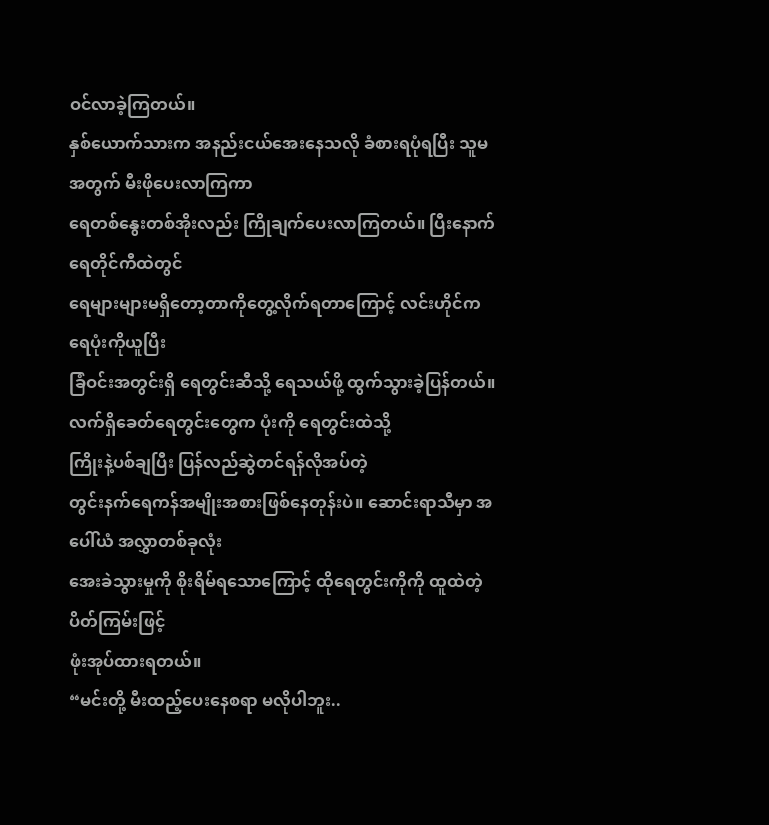ဝင်လာခဲ့ကြတယ်။
နှစ်ယောက်သားက အနည်းငယ်အေးနေသလို ခံစားရပုံရပြီး သူမအတွက် မီးဖိုပေးလာကြကာ
ရေတစ်နွေးတစ်အိုးလည်း ကြိုချက်ပေးလာကြတယ်။ ပြီးနောက် ရေတိုင်ကီထဲတွင်
ရေများများမရှိတော့တာကိုတွေ့လိုက်ရတာကြောင့် လင်းဟိုင်က ရေပုံးကိုယူပြီး
ခြံဝင်းအတွင်းရှိ ရေတွင်းဆီသို့ ရေသယ်ဖို့ ထွက်သွားခဲ့ပြန်တယ်။
လက်ရှိခေတ်ရေတွင်းတွေက ပုံးကို ရေတွင်းထဲသို့
ကြိုးနဲ့ပစ်ချပြီး ပြန်လည်ဆွဲတင်ရန်လိုအပ်တဲ့
တွင်းနက်ရေကန်အမျိုးအစားဖြစ်နေတုန်းပဲ။ ဆောင်းရာသီမှာ အပေါ်ယံ အလွှာတစ်ခုလုံး
အေးခဲသွားမှုကို စိုးရိမ်ရသောကြောင့် ထိုရေတွင်းကိုကို ထူထဲတဲ့ ပိတ်ကြမ်းဖြင့်
ဖုံးအုပ်ထားရတယ်။
“မင်းတို့ မီးထည့်ပေးနေစရာ မလိုပါဘူး..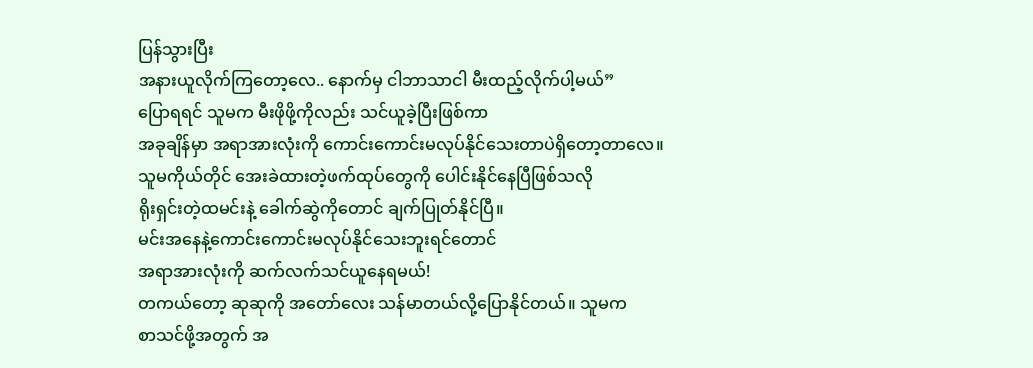ပြန်သွားပြီး
အနားယူလိုက်ကြတော့လေ.. နောက်မှ ငါဘာသာငါ မီးထည့်လိုက်ပါ့မယ်”
ပြောရရင် သူမက မီးဖိုဖို့ကိုလည်း သင်ယူခဲ့ပြီးဖြစ်ကာ
အခုချိန်မှာ အရာအားလုံးကို ကောင်းကောင်းမလုပ်နိုင်သေးတာပဲရှိတော့တာလေ။
သူမကိုယ်တိုင် အေးခဲထားတဲ့ဖက်ထုပ်တွေကို ပေါင်းနိုင်နေပြီဖြစ်သလို
ရိုးရှင်းတဲ့ထမင်းနဲ့ ခေါက်ဆွဲကိုတောင် ချက်ပြုတ်နိုင်ပြီ။
မင်းအနေနဲ့ကောင်းကောင်းမလုပ်နိုင်သေးဘူးရင်တောင်
အရာအားလုံးကို ဆက်လက်သင်ယူနေရမယ်!
တကယ်တော့ ဆုဆုကို အတော်လေး သန်မာတယ်လို့ပြောနိုင်တယ်။ သူမက
စာသင်ဖို့အတွက် အ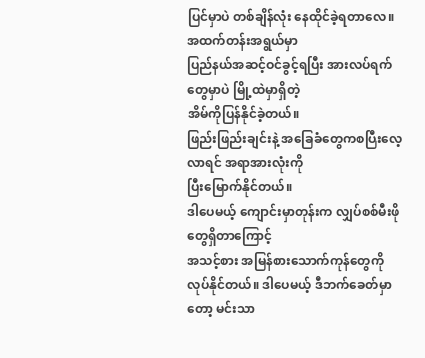ပြင်မှာပဲ တစ်ချိန်လုံး နေထိုင်ခဲ့ရတာလေ။ အထက်တန်းအရွယ်မှာ
ပြည်နယ်အဆင့်ဝင်ခွင့်ရပြီး အားလပ်ရက်တွေမှာပဲ မြို့ထဲမှာရှိတဲ့
အိမ်ကိုပြန်နိုင်ခဲ့တယ်။
ဖြည်းဖြည်းချင်းနဲ့ အခြေခံတွေကစပြီးလေ့လာရင် အရာအားလုံးကို
ပြီးမြောက်နိုင်တယ်။
ဒါပေမယ့် ကျောင်းမှာတုန်းက လျှပ်စစ်မီးဖိုတွေရှိတာကြောင့်
အသင့်စား အမြန်စားသောက်ကုန်တွေကို လုပ်နိုင်တယ်။ ဒါပေမယ့် ဒီဘက်ခေတ်မှာတော့ မင်းသာ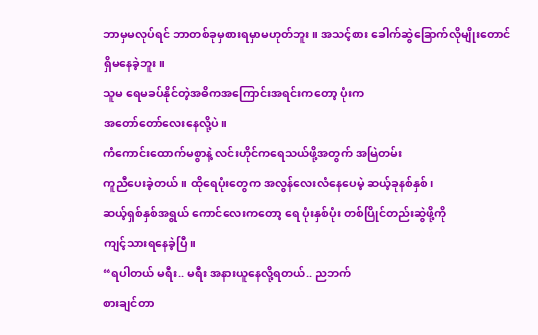ဘာမှမလုပ်ရင် ဘာတစ်ခုမှစားရမှာမဟုတ်ဘူး။ အသင့်စား ခေါက်ဆွဲခြောက်လိုမျိုးတောင်
ရှိမနေခဲ့ဘူး။
သူမ ရေမခပ်နိုင်တဲ့အဓိကအကြောင်းအရင်းကတော့ ပုံးက
အတော်တော်လေးနေလို့ပဲ။
ကံကောင်းထောက်မစွာနဲ့ လင်းဟိုင်ကရေသယ်ဖို့အတွက် အမြဲတမ်း
ကူညီပေးခဲ့တယ်။ ထိုရေပုံးတွေက အလွန်လေးလံနေပေမဲ့ ဆယ့်ခုနစ်နှစ်၊
ဆယ့်ရှစ်နှစ်အရွယ် ကောင်လေးကတော့ ရေ ပုံးနှစ်ပုံး တစ်ပြိုင်တည်းဆွဲဖို့ကို
ကျင့်သားရနေခဲ့ပြီ။
“ရပါတယ် မရီး.. မရီး အနားယူနေလို့ရတယ်.. ညဘက်
စားချင်တာ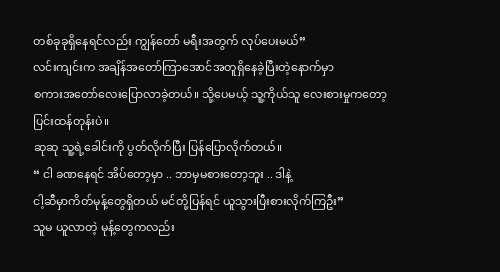တစ်ခုခုရှိနေရင်လည်း ကျွန်တော် မရီးအတွက် လုပ်ပေးမယ်”
လင်းကျင်းက အချိန်အတော်ကြာအောင်အတူရှိနေခဲ့ပြီးတဲ့နောက်မှာ
စကားအတော်လေးပြောလာခဲ့တယ်။ သို့ပေမယ့် သူ့ကိုယ်သူ လေးစားမှုကတော့ ပြင်းထန်တုန်းပဲ။
ဆုဆု သူ့ရဲ့ခေါင်းကို ပွတ်လိုက်ပြီး ပြန်ပြောလိုက်တယ်။
“ ငါ ခဏနေရင် အိပ်တော့မှာ .. ဘာမှမစားတော့ဘူး .. ဒါနဲ့
ငါ့ဆီမှာကိတ်မုန့်တွေရှိတယ် မင်တို့ပြန်ရင် ယူသွားပြီးစားလိုက်ကြဦး”
သူမ ယူလာတဲ့ မုန့်တွေကလည်း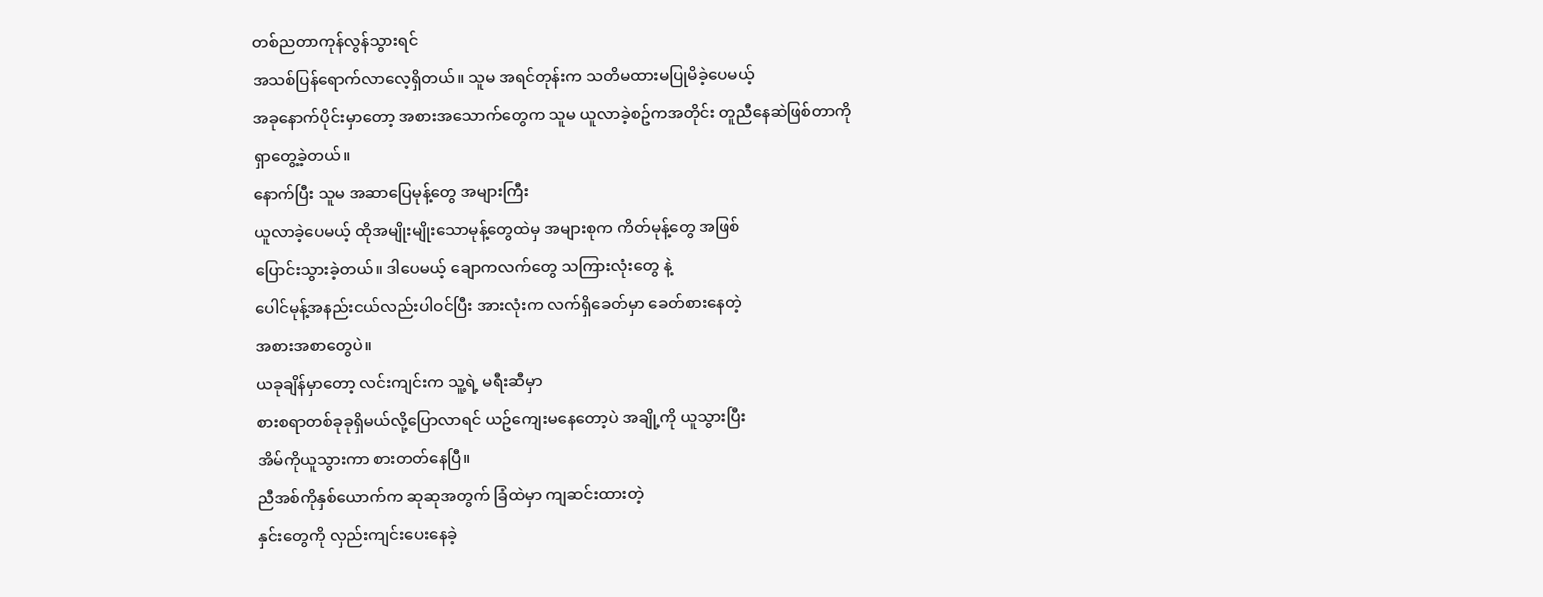တစ်ညတာကုန်လွန်သွားရင်
အသစ်ပြန်ရောက်လာလေ့ရှိတယ်။ သူမ အရင်တုန်းက သတိမထားမပြုမိခဲ့ပေမယ့်
အခုနောက်ပိုင်းမှာတော့ အစားအသောက်တွေက သူမ ယူလာခဲ့စဥ်ကအတိုင်း တူညီနေဆဲဖြစ်တာကို
ရှာတွေ့ခဲ့တယ်။
နောက်ပြီး သူမ အဆာပြေမုန့်တွေ အများကြီး
ယူလာခဲ့ပေမယ့် ထိုအမျိုးမျိုးသောမုန့်တွေထဲမှ အများစုက ကိတ်မုန့်တွေ အဖြစ်
ပြောင်းသွားခဲ့တယ်။ ဒါပေမယ့် ချောကလက်တွေ သကြားလုံးတွေ နဲ့
ပေါင်မုန့်အနည်းငယ်လည်းပါဝင်ပြီး အားလုံးက လက်ရှိခေတ်မှာ ခေတ်စားနေတဲ့
အစားအစာတွေပဲ။
ယခုချိန်မှာတော့ လင်းကျင်းက သူ့ရဲ့ မရီးဆီမှာ
စားစရာတစ်ခုခုရှိမယ်လို့ပြောလာရင် ယဥ်ကျေးမနေတော့ပဲ အချို့ကို ယူသွားပြီး
အိမ်ကိုယူသွားကာ စားတတ်နေပြီ။
ညီအစ်ကိုနှစ်ယောက်က ဆုဆုအတွက် ခြံထဲမှာ ကျဆင်းထားတဲ့
နှင်းတွေကို လှည်းကျင်းပေးနေခဲ့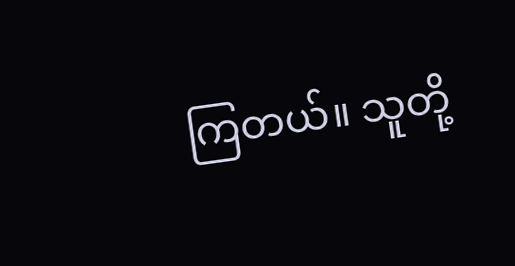ကြတယ်။ သူတို့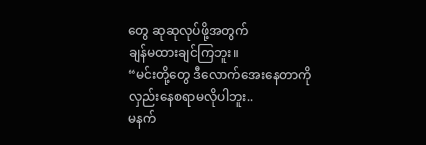တွေ ဆုဆုလုပ်ဖို့အတွက်
ချန်မထားချင်ကြဘူး။
“မင်းတို့တွေ ဒီလောက်အေးနေတာကို လှည်းနေစရာမလိုပါဘူး..
မနက်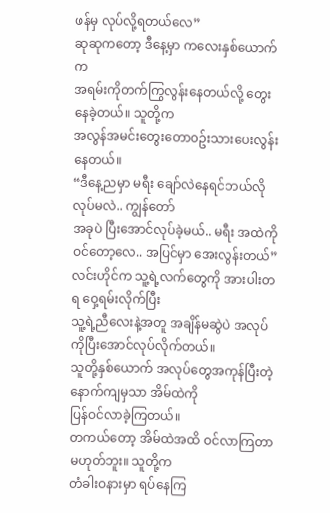ဖန်မှ လုပ်လို့ရတယ်လေ”
ဆုဆုကတော့ ဒီနေ့မှာ ကလေးနှစ်ယောက်က
အရမ်းကိုတက်ကြွလွန်းနေတယ်လို့ တွေးနေခဲ့တယ်။ သူတို့က
အလွန်အမင်းတွေးတော၀ဥ်းသားပေးလွန်းနေတယ်။
“ဒီနေ့ညမှာ မရီး ချော်လဲနေရင်ဘယ်လိုလုပ်မလဲ.. ကျွန်တော်
အခုပဲ ပြီးအောင်လုပ်ခဲ့မယ်.. မရီး အထဲကိုဝင်တော့လေ.. အပြင်မှာ အေးလွန်းတယ်”
လင်းဟိုင်က သူ့ရဲ့လက်တွေကို အားပါးတရ ဝှေ့ရမ်းလိုက်ပြီး
သူ့ရဲ့ညီလေးနဲ့အတူ အချိန်မဆွဲပဲ အလုပ်ကိုပြီးအောင်လုပ်လိုက်တယ်။
သူတို့နှစ်ယောက် အလုပ်တွေအကုန်ပြီးတဲ့နောက်ကျမှသာ အိမ်ထဲကို
ပြန်ဝင်လာခဲ့ကြတယ်။
တကယ်တော့ အိမ်ထဲအထိ ဝင်လာကြတာမဟုတ်ဘူး။ သူတို့က
တံခါးဝနားမှာ ရပ်နေကြ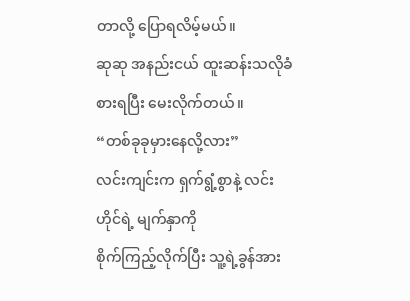တာလို့ ပြောရလိမ့်မယ်။
ဆုဆု အနည်းငယ် ထူးဆန်းသလိုခံစားရပြီး မေးလိုက်တယ်။
“တစ်ခုခုမှားနေလို့လား”
လင်းကျင်းက ရှက်ရွံ့စွာနဲ့ လင်းဟိုင်ရဲ့ မျက်နှာကို
စိုက်ကြည့်လိုက်ပြီး သူ့ရဲ့ခွန်အား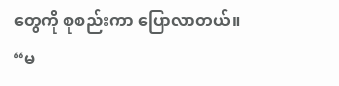တွေကို စုစည်းကာ ပြောလာတယ်။
“မ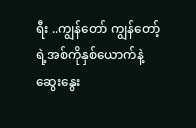ရီး ..ကျွန်တော် ကျွန်တော့်ရဲ့အစ်ကိုနှစ်ယောက်နဲ့
ဆွေးနွေး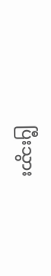ပြီးသွား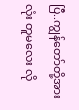ပြီ..ကျွန်တော်တို့အားလုံး တူမလေး လို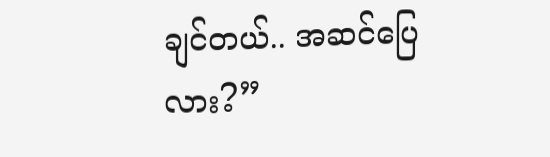ချင်တယ်.. အဆင်ပြေလား?”